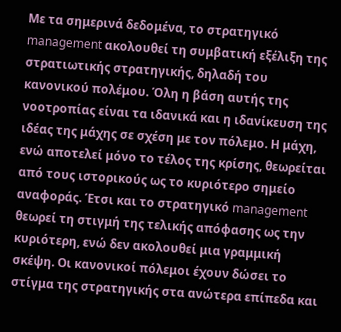Με τα σημερινά δεδομένα, το στρατηγικό management ακολουθεί τη συμβατική εξέλιξη της στρατιωτικής στρατηγικής, δηλαδή του κανονικού πολέμου. Όλη η βάση αυτής της νοοτροπίας είναι τα ιδανικά και η ιδανίκευση της ιδέας της μάχης σε σχέση με τον πόλεμο. Η μάχη, ενώ αποτελεί μόνο το τέλος της κρίσης, θεωρείται από τους ιστορικούς ως το κυριότερο σημείο αναφοράς. Έτσι και το στρατηγικό management θεωρεί τη στιγμή της τελικής απόφασης ως την κυριότερη, ενώ δεν ακολουθεί μια γραμμική σκέψη. Οι κανονικοί πόλεμοι έχουν δώσει το στίγμα της στρατηγικής στα ανώτερα επίπεδα και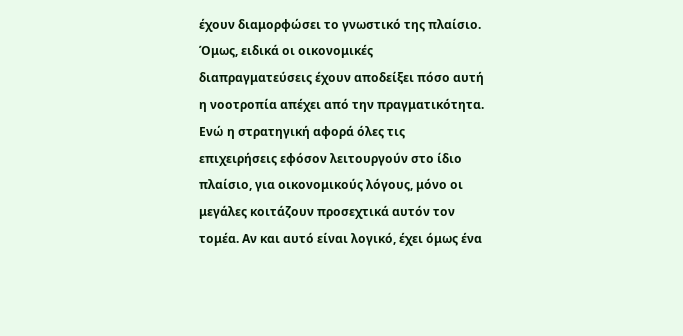έχουν διαμορφώσει το γνωστικό της πλαίσιο. Όμως, ειδικά οι οικονομικές διαπραγματεύσεις έχουν αποδείξει πόσο αυτή η νοοτροπία απέχει από την πραγματικότητα.
Ενώ η στρατηγική αφορά όλες τις επιχειρήσεις εφόσον λειτουργούν στο ίδιο πλαίσιο, για οικονομικούς λόγους, μόνο οι μεγάλες κοιτάζουν προσεχτικά αυτόν τον τομέα. Αν και αυτό είναι λογικό, έχει όμως ένα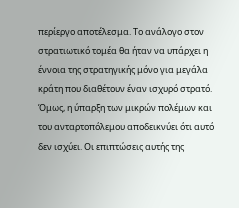περίεργο αποτέλεσμα. Το ανάλογο στον στρατιωτικό τομέα θα ήταν να υπάρχει η έννοια της στρατηγικής μόνο για μεγάλα κράτη που διαθέτουν έναν ισχυρό στρατό. Όμως, η ύπαρξη των μικρών πολέμων και του ανταρτοπόλεμου αποδεικνύει ότι αυτό δεν ισχύει. Οι επιπτώσεις αυτής της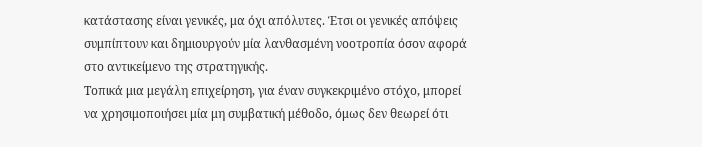κατάστασης είναι γενικές, μα όχι απόλυτες. Έτσι οι γενικές απόψεις συμπίπτουν και δημιουργούν μία λανθασμένη νοοτροπία όσον αφορά στο αντικείμενο της στρατηγικής.
Τοπικά μια μεγάλη επιχείρηση, για έναν συγκεκριμένο στόχο, μπορεί να χρησιμοποιήσει μία μη συμβατική μέθοδο, όμως δεν θεωρεί ότι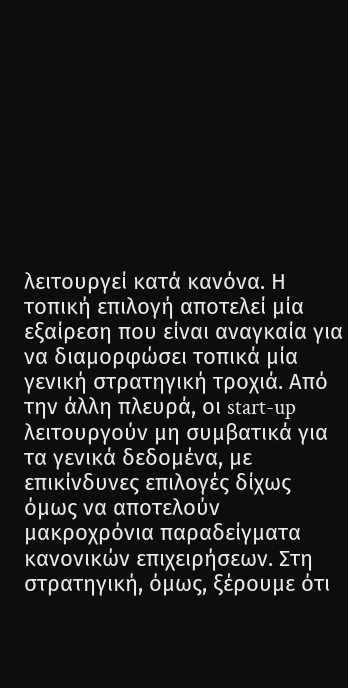λειτουργεί κατά κανόνα. Η τοπική επιλογή αποτελεί μία εξαίρεση που είναι αναγκαία για να διαμορφώσει τοπικά μία γενική στρατηγική τροχιά. Από την άλλη πλευρά, οι start-up λειτουργούν μη συμβατικά για τα γενικά δεδομένα, με επικίνδυνες επιλογές δίχως όμως να αποτελούν μακροχρόνια παραδείγματα κανονικών επιχειρήσεων. Στη στρατηγική, όμως, ξέρουμε ότι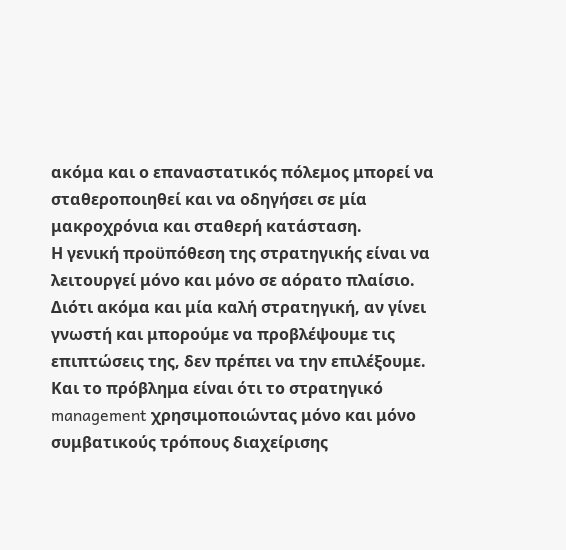ακόμα και ο επαναστατικός πόλεμος μπορεί να σταθεροποιηθεί και να οδηγήσει σε μία μακροχρόνια και σταθερή κατάσταση.
Η γενική προϋπόθεση της στρατηγικής είναι να λειτουργεί μόνο και μόνο σε αόρατο πλαίσιο. Διότι ακόμα και μία καλή στρατηγική, αν γίνει γνωστή και μπορούμε να προβλέψουμε τις επιπτώσεις της, δεν πρέπει να την επιλέξουμε. Και το πρόβλημα είναι ότι το στρατηγικό management χρησιμοποιώντας μόνο και μόνο συμβατικούς τρόπους διαχείρισης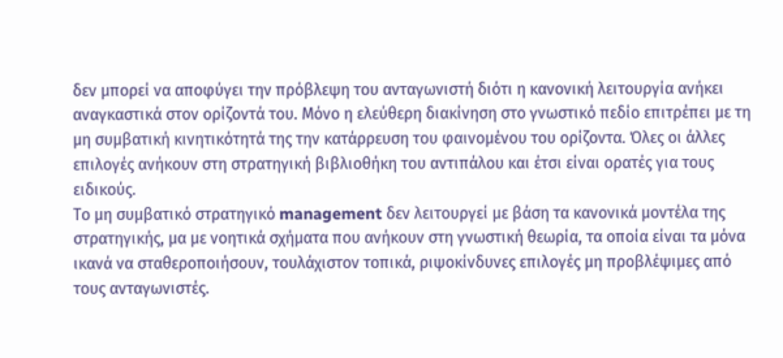δεν μπορεί να αποφύγει την πρόβλεψη του ανταγωνιστή διότι η κανονική λειτουργία ανήκει αναγκαστικά στον ορίζοντά του. Μόνο η ελεύθερη διακίνηση στο γνωστικό πεδίο επιτρέπει με τη μη συμβατική κινητικότητά της την κατάρρευση του φαινομένου του ορίζοντα. Όλες οι άλλες επιλογές ανήκουν στη στρατηγική βιβλιοθήκη του αντιπάλου και έτσι είναι ορατές για τους ειδικούς.
Το μη συμβατικό στρατηγικό management δεν λειτουργεί με βάση τα κανονικά μοντέλα της στρατηγικής, μα με νοητικά σχήματα που ανήκουν στη γνωστική θεωρία, τα οποία είναι τα μόνα ικανά να σταθεροποιήσουν, τουλάχιστον τοπικά, ριψοκίνδυνες επιλογές μη προβλέψιμες από τους ανταγωνιστές.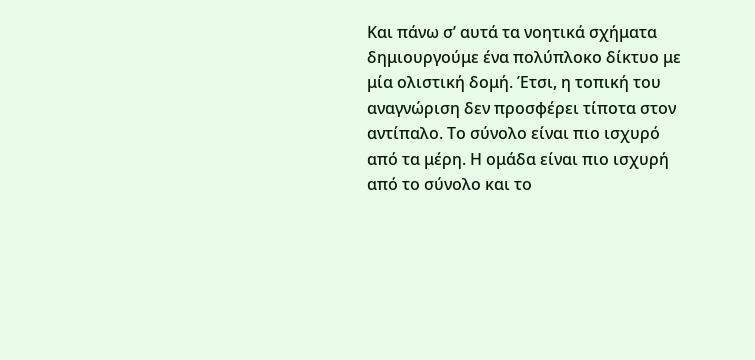Και πάνω σ’ αυτά τα νοητικά σχήματα δημιουργούμε ένα πολύπλοκο δίκτυο με μία ολιστική δομή. Έτσι, η τοπική του αναγνώριση δεν προσφέρει τίποτα στον αντίπαλο. Το σύνολο είναι πιο ισχυρό από τα μέρη. Η ομάδα είναι πιο ισχυρή από το σύνολο και το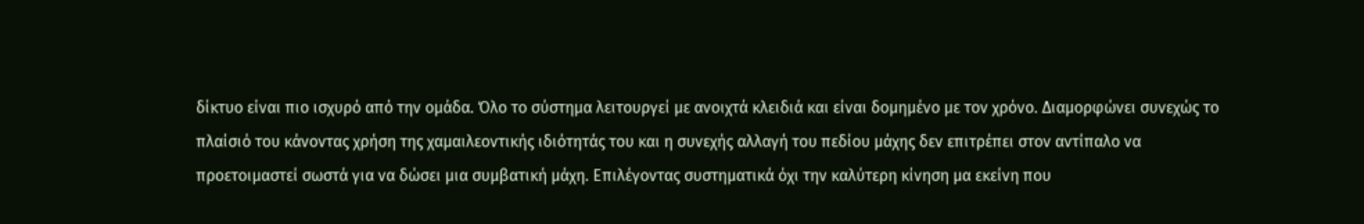δίκτυο είναι πιο ισχυρό από την ομάδα. Όλο το σύστημα λειτουργεί με ανοιχτά κλειδιά και είναι δομημένο με τον χρόνο. Διαμορφώνει συνεχώς το πλαίσιό του κάνοντας χρήση της χαμαιλεοντικής ιδιότητάς του και η συνεχής αλλαγή του πεδίου μάχης δεν επιτρέπει στον αντίπαλο να προετοιμαστεί σωστά για να δώσει μια συμβατική μάχη. Επιλέγοντας συστηματικά όχι την καλύτερη κίνηση μα εκείνη που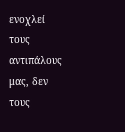ενοχλεί τους αντιπάλους μας, δεν τους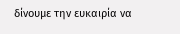δίνουμε την ευκαιρία να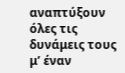αναπτύξουν όλες τις δυνάμεις τους μ’ έναν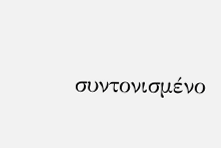συντονισμένο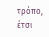τρόπο, έτσι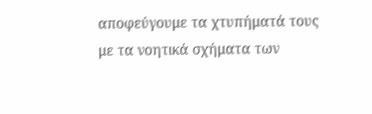αποφεύγουμε τα χτυπήματά τους με τα νοητικά σχήματα των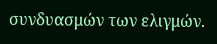συνδυασμών των ελιγμών.